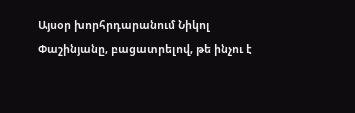Այսօր խորհրդարանում Նիկոլ Փաշինյանը, բացատրելով, թե ինչու է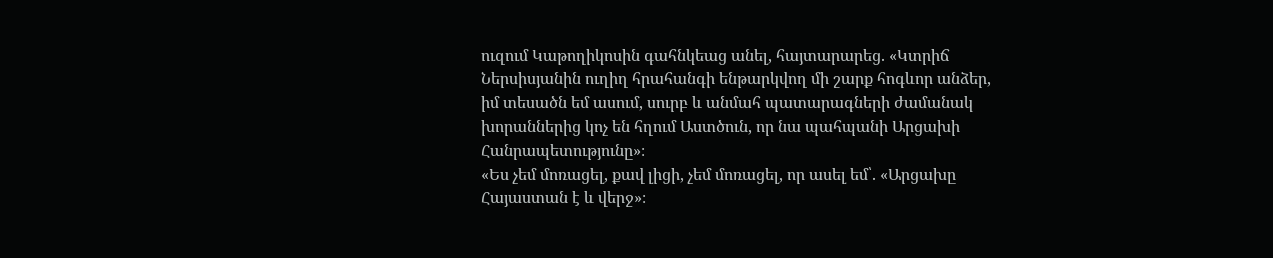ուզում Կաթողիկոսին գահնկեաց անել, հայտարարեց. «Կտրիճ Ներսիսյանին ուղիղ հրահանգի ենթարկվող մի շարք հոգևոր անձեր, իմ տեսածն եմ ասում, սուրբ և անմահ պատարագների ժամանակ խորաններից կոչ են հղում Աստծուն, որ նա պահպանի Արցախի Հանրապետությունը»։
«Ես չեմ մոռացել, քավ լիցի, չեմ մոռացել, որ ասել եմ՝. «Արցախը Հայաստան է և վերջ»։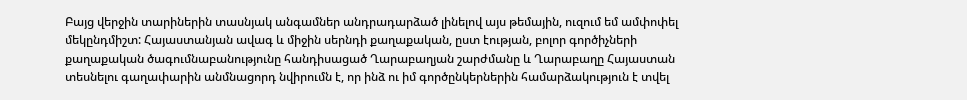Բայց վերջին տարիներին տասնյակ անգամներ անդրադարձած լինելով այս թեմային, ուզում եմ ամփոփել մեկընդմիշտ: Հայաստանյան ավագ և միջին սերնդի քաղաքական, ըստ էության, բոլոր գործիչների քաղաքական ծագումնաբանությունը հանդիսացած Ղարաբաղյան շարժմանը և Ղարաբաղը Հայաստան տեսնելու գաղափարին անմնացորդ նվիրումն է, որ ինձ ու իմ գործընկերներին համարձակություն է տվել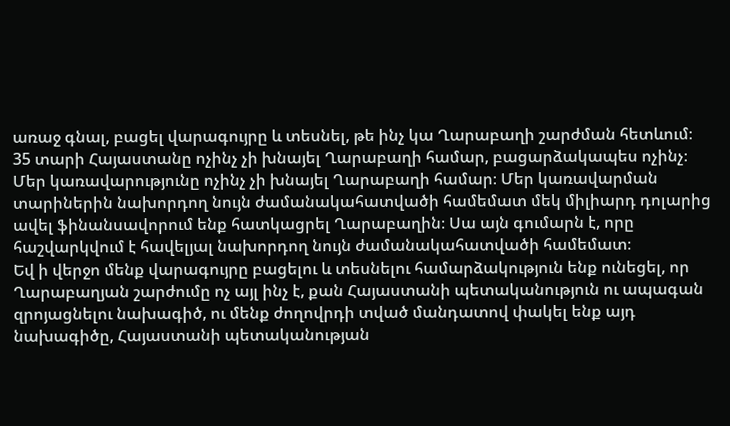առաջ գնալ, բացել վարագույրը և տեսնել, թե ինչ կա Ղարաբաղի շարժման հետևում։ 35 տարի Հայաստանը ոչինչ չի խնայել Ղարաբաղի համար, բացարձակապես ոչինչ։ Մեր կառավարությունը ոչինչ չի խնայել Ղարաբաղի համար։ Մեր կառավարման տարիներին նախորդող նույն ժամանակահատվածի համեմատ մեկ միլիարդ դոլարից ավել ֆինանսավորում ենք հատկացրել Ղարաբաղին։ Սա այն գումարն է, որը հաշվարկվում է հավելյալ նախորդող նույն ժամանակահատվածի համեմատ։
Եվ ի վերջո մենք վարագույրը բացելու և տեսնելու համարձակություն ենք ունեցել, որ Ղարաբաղյան շարժումը ոչ այլ ինչ է, քան Հայաստանի պետականություն ու ապագան զրոյացնելու նախագիծ, ու մենք ժողովրդի տված մանդատով փակել ենք այդ նախագիծը, Հայաստանի պետականության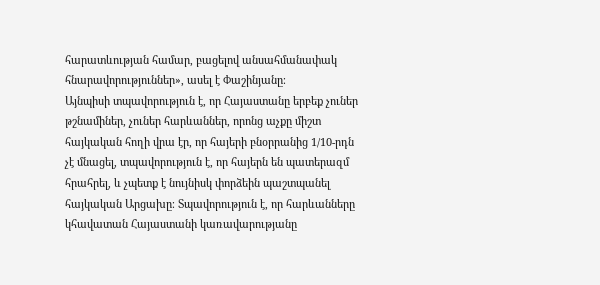հարատևության համար, բացելով անսահմանափակ հնարավորություններ», ասել է Փաշինյանը։
Այնպիսի տպավորություն է, որ Հայաստանը երբեք չուներ թշնամիներ, չուներ հարևաններ, որոնց աչքը միշտ հայկական հողի վրա էր, որ հայերի բնօրրանից 1/10-րդն չէ մնացել, տպավորություն է, որ հայերն են պատերազմ հրահրել, և չպետք է նույնիսկ փորձեին պաշտպանել հայկական Արցախը։ Տպավորություն է, որ հարևանները կհավատան Հայաստանի կառավարությանը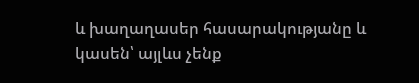և խաղաղասեր հասարակությանը և կասեն՝ այլևս չենք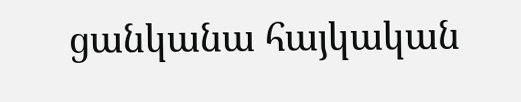ցանկանա հայկական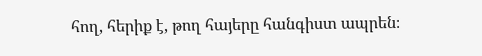հող, հերիք է, թող հայերը հանգիստ ապրեն։